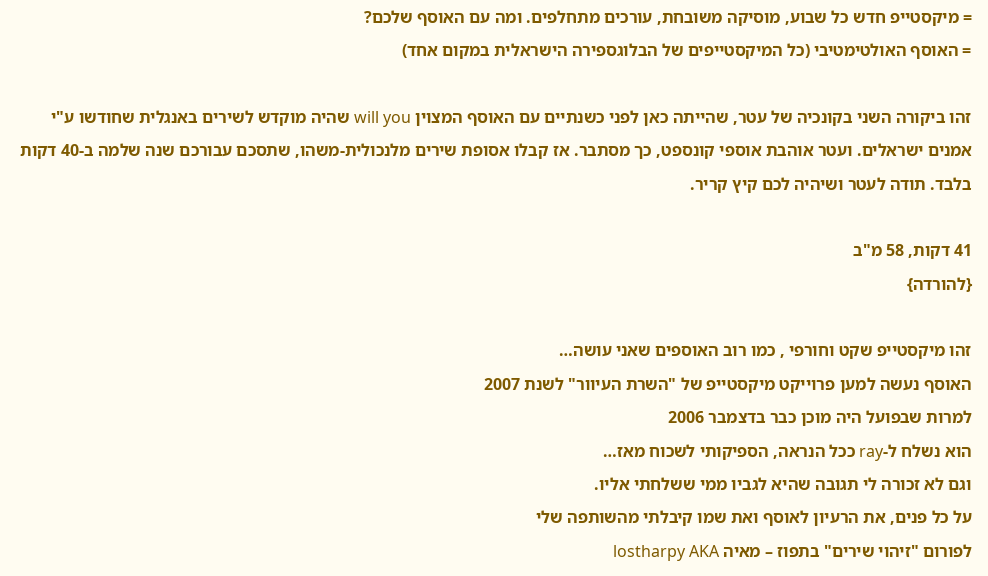= מיקסטייפ חדש כל שבוע, מוסיקה משובחת, עורכים מתחלפים. ומה עם האוסף שלכם?
= האוסף האולטימטיבי (כל המיקסטייפים של הבלוגספירה הישראלית במקום אחד)

זהו ביקורה השני בקונכיה של עטר, שהייתה כאן לפני כשנתיים עם האוסף המצוין will you שהיה מוקדש לשירים באנגלית שחודשו ע"י אמנים ישראלים. ועטר אוהבת אוספי קונספט, כך מסתבר. אז קבלו אסופת שירים מלנכולית-משהו, שתסכם עבורכם שנה שלמה ב-40 דקות בלבד. תודה לעטר ושיהיה לכם קיץ קריר.

41 דקות, 58 מ"ב
{להורדה}

זהו מיקסטייפ שקט וחורפי , כמו רוב האוספים שאני עושה…
האוסף נעשה למען פרוייקט מיקסטייפ של "השרת העיוור" לשנת 2007
למרות שבפועל היה מוכן כבר בדצמבר 2006
הוא נשלח ל-ray ככל הנראה, הספיקותי לשכוח מאז…
וגם לא זכורה לי תגובה שהיא לגביו ממי ששלחתי אליו.
על כל פנים, את הרעיון לאוסף ואת שמו קיבלתי מהשותפה שלי
לפורום "זיהוי שירים" בתפוז – מאיה lostharpy AKA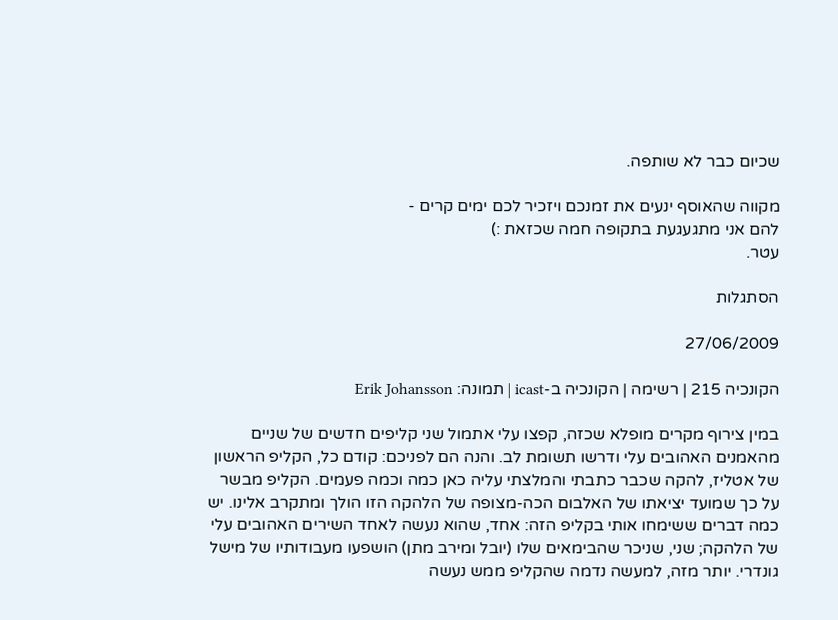שכיום כבר לא שותפה.

מקווה שהאוסף ינעים את זמנכם ויזכיר לכם ימים קרים -
להם אני מתגעגעת בתקופה חמה שכזאת :)
עטר.

הסתגלות

27/06/2009

הקונכיה 215 | רשימה | הקונכיה ב-icast | תמונה: Erik Johansson

במין צירוף מקרים מופלא שכזה, קפצו עלי אתמול שני קליפים חדשים של שניים מהאמנים האהובים עלי ודרשו תשומת לב. והנה הם לפניכם: קודם כל, הקליפ הראשון של אטליז, להקה שכבר כתבתי והמלצתי עליה כאן כמה וכמה פעמים. הקליפ מבשר על כך שמועד יציאתו של האלבום הכה-מצופה של הלהקה הזו הולך ומתקרב אלינו. יש כמה דברים ששימחו אותי בקליפ הזה: אחד, שהוא נעשה לאחד השירים האהובים עלי של הלהקה; שני, שניכר שהבימאים שלו (יובל ומירב מתן) הושפעו מעבודותיו של מישל גונדרי. יותר מזה, למעשה נדמה שהקליפ ממש נעשה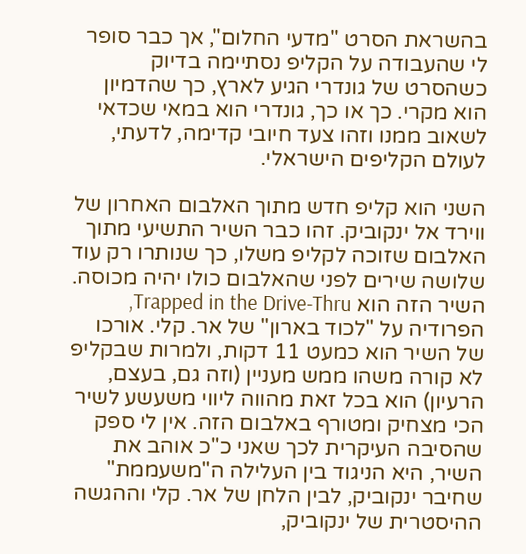בהשראת הסרט "מדעי החלום", אך כבר סופר לי שהעבודה על הקליפ נסתיימה בדיוק כשהסרט של גונדרי הגיע לארץ, כך שהדמיון הוא מקרי. כך או כך, גונדרי הוא במאי שכדאי לשאוב ממנו וזהו צעד חיובי קדימה, לדעתי, לעולם הקליפים הישראלי.

השני הוא קליפ חדש מתוך האלבום האחרון של ווירד אל ינקוביק. זהו כבר השיר התשיעי מתוך האלבום שזוכה לקליפ משלו, כך שנותרו רק עוד שלושה שירים לפני שהאלבום כולו יהיה מכוסה. השיר הזה הוא Trapped in the Drive-Thru, הפרודיה על "לכוד בארון" של אר. קלי. אורכו של השיר הוא כמעט 11 דקות, ולמרות שבקליפ לא קורה משהו ממש מעניין (וזה גם, בעצם, הרעיון) הוא בכל זאת מהווה ליווי משעשע לשיר הכי מצחיק ומטורף באלבום הזה. אין לי ספק שהסיבה העיקרית לכך שאני כ"כ אוהב את השיר, היא הניגוד בין העלילה ה"משעממת" שחיבר ינקוביק, לבין הלחן של אר. קלי וההגשה ההיסטרית של ינקוביק,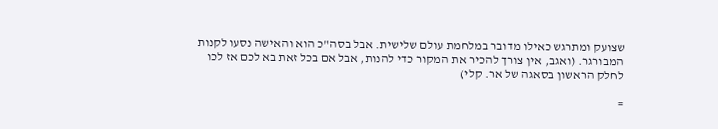שצועק ומתרגש כאילו מדובר במלחמת עולם שלישית. אבל בסה"כ הוא והאישה נסעו לקנות המבורגר. (ואגב, אין צורך להכיר את המקור כדי להנות, אבל אם בכל זאת בא לכם אז לכו לחלק הראשון בסאגה של אר. קלי)

=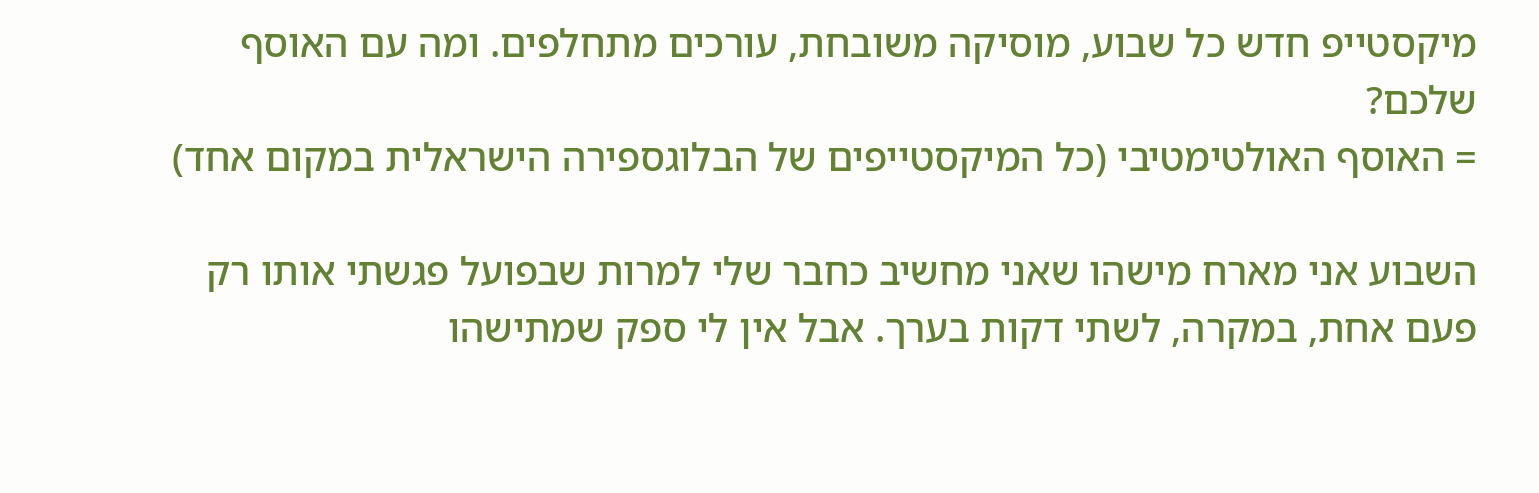מיקסטייפ חדש כל שבוע, מוסיקה משובחת, עורכים מתחלפים. ומה עם האוסף שלכם?
= האוסף האולטימטיבי (כל המיקסטייפים של הבלוגספירה הישראלית במקום אחד)

השבוע אני מארח מישהו שאני מחשיב כחבר שלי למרות שבפועל פגשתי אותו רק פעם אחת, במקרה, לשתי דקות בערך. אבל אין לי ספק שמתישהו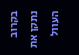בקרוב נתקן את העוול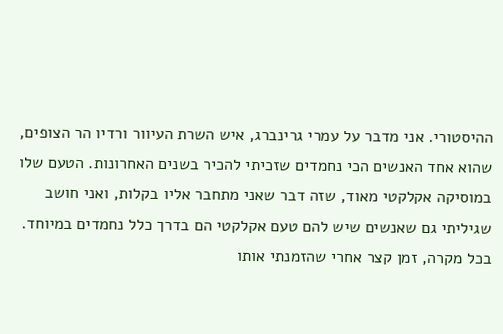ההיסטורי. אני מדבר על עמרי גרינברג, איש השרת העיוור ורדיו הר הצופים, שהוא אחד האנשים הכי נחמדים שזכיתי להכיר בשנים האחרונות. הטעם שלו במוסיקה אקלקטי מאוד, שזה דבר שאני מתחבר אליו בקלות, ואני חושב שגיליתי גם שאנשים שיש להם טעם אקלקטי הם בדרך כלל נחמדים במיוחד. בכל מקרה, זמן קצר אחרי שהזמנתי אותו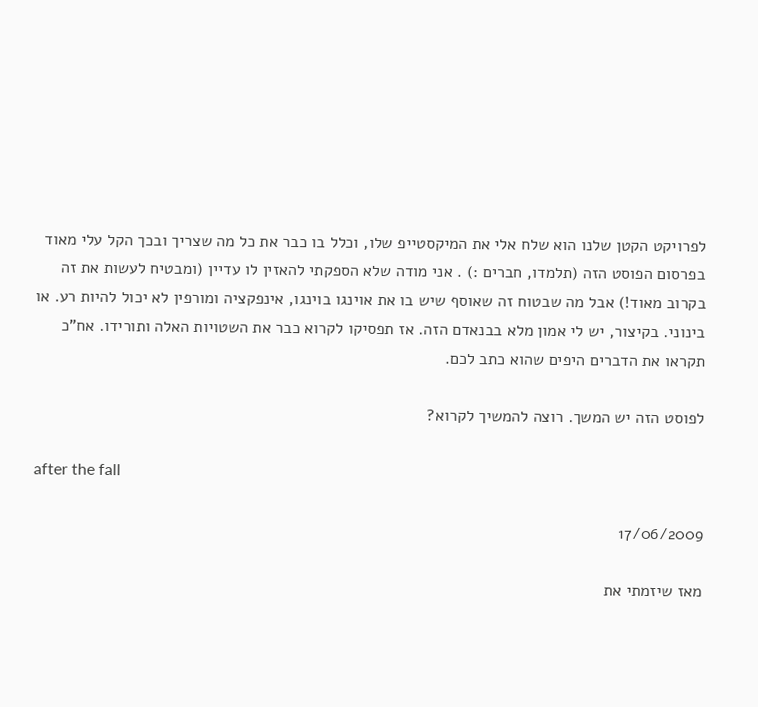לפרויקט הקטן שלנו הוא שלח אלי את המיקסטייפ שלו, וכלל בו כבר את כל מה שצריך ובכך הקל עלי מאוד בפרסום הפוסט הזה (תלמדו, חברים :) . אני מודה שלא הספקתי להאזין לו עדיין (ומבטיח לעשות את זה בקרוב מאוד!) אבל מה שבטוח זה שאוסף שיש בו את אוינגו בוינגו, אינפקציה ומורפין לא יכול להיות רע. או בינוני. בקיצור, יש לי אמון מלא בבנאדם הזה. אז תפסיקו לקרוא כבר את השטויות האלה ותורידו. אח"כ תקראו את הדברים היפים שהוא כתב לכם.

לפוסט הזה יש המשך. רוצה להמשיך לקרוא?

after the fall

17/06/2009

מאז שיזמתי את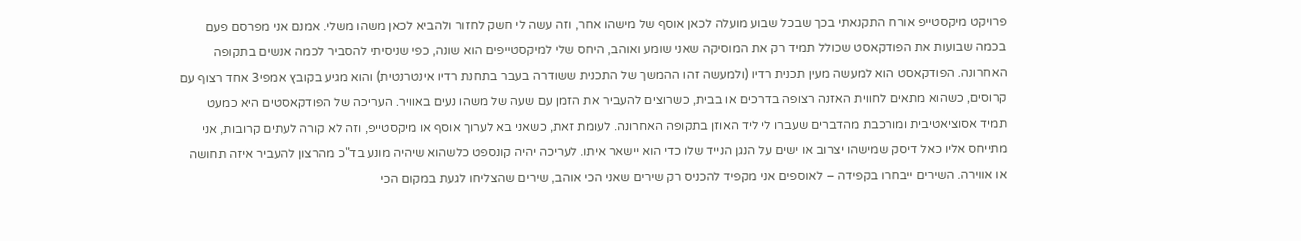פרויקט מיקסטייפ אורח התקנאתי בכך שבכל שבוע מועלה לכאן אוסף של מישהו אחר, וזה עשה לי חשק לחזור ולהביא לכאן משהו משלי. אמנם אני מפרסם פעם בכמה שבועות את הפודקאסט שכולל תמיד רק את המוסיקה שאני שומע ואוהב, היחס שלי למיקסטייפים הוא שונה, כפי שניסיתי להסביר לכמה אנשים בתקופה האחרונה. הפודקאסט הוא למעשה מעין תכנית רדיו (ולמעשה זהו ההמשך של התכנית ששודרה בעבר בתחנת רדיו אינטרנטית) והוא מגיע בקובץ אמפי3 אחד רצוף עם קרוסים, כשהוא מתאים לחווית האזנה רצופה בדרכים או בבית, כשרוצים להעביר את הזמן עם שעה של משהו נעים באוויר. העריכה של הפודקאסטים היא כמעט תמיד אסוציאטיבית ומורכבת מהדברים שעברו לי ליד האוזן בתקופה האחרונה. לעומת זאת, כשאני בא לערוך אוסף או מיקסטייפ, וזה לא קורה לעתים קרובות, אני מתייחס אליו כאל דיסק שמישהו יצרוב או ישים על הנגן הנייד שלו כדי הוא יישאר איתו. לעריכה יהיה קונספט כלשהוא שיהיה מונע בד"כ מהרצון להעביר איזה תחושה או אווירה. השירים ייבחרו בקפידה – לאוספים אני מקפיד להכניס רק שירים שאני הכי אוהב, שירים שהצליחו לגעת במקום הכי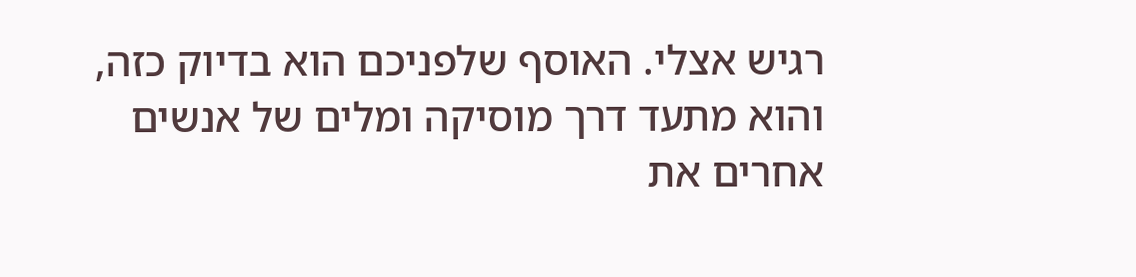רגיש אצלי. האוסף שלפניכם הוא בדיוק כזה, והוא מתעד דרך מוסיקה ומלים של אנשים אחרים את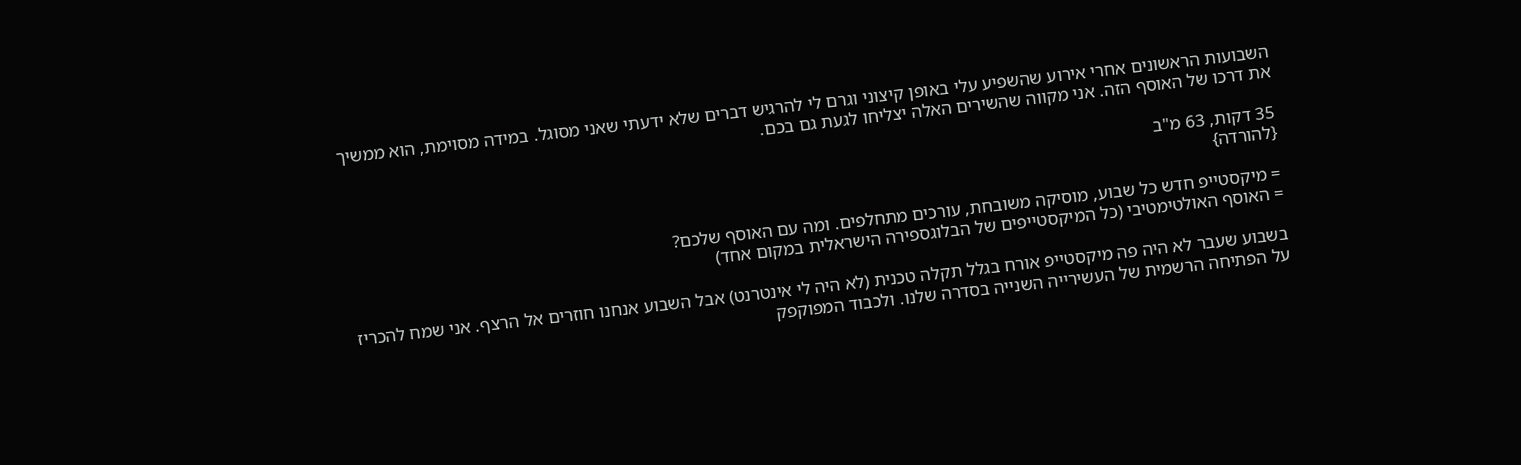השבועות הראשונים אחרי אירוע שהשפיע עלי באופן קיצוני וגרם לי להרגיש דברים שלא ידעתי שאני מסוגל. במידה מסוימת, הוא ממשיך את דרכו של האוסף הזה. אני מקווה שהשירים האלה יצליחו לגעת גם בכם.

35 דקות, 63 מ"ב
{להורדה}

= מיקסטייפ חדש כל שבוע, מוסיקה משובחת, עורכים מתחלפים. ומה עם האוסף שלכם?
= האוסף האולטימטיבי (כל המיקסטייפים של הבלוגספירה הישראלית במקום אחד)

בשבוע שעבר לא היה פה מיקסטייפ אורח בגלל תקלה טכנית (לא היה לי אינטרנט) אבל השבוע אנחנו חוזרים אל הרצף. אני שמח להכריז על הפתיחה הרשמית של העשירייה השנייה בסדרה שלנו. ולכבוד המפוקפק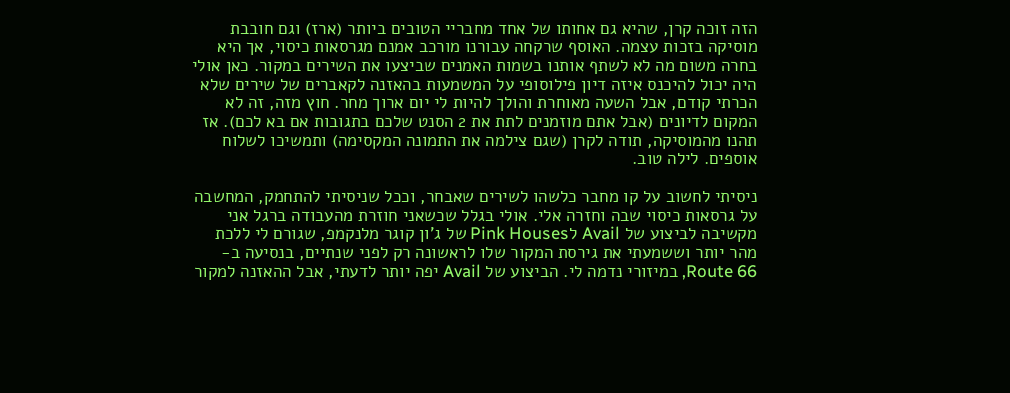הזה זוכה קרן, שהיא גם אחותו של אחד מחבריי הטובים ביותר (ארז) וגם חובבת מוסיקה בזכות עצמה. האוסף שרקחה עבורנו מורכב אמנם מגרסאות כיסוי, אך היא בחרה משום מה לא לשתף אותנו בשמות האמנים שביצעו את השירים במקור. כאן אולי היה יכול להיכנס איזה דיון פילוסופי על המשמעות בהאזנה לקאברים של שירים שלא הכרתי קודם, אבל השעה מאוחרת והולך להיות לי יום ארוך מחר. חוץ מזה, זה לא המקום לדיונים (אבל אתם מוזמנים לתת את 2 הסנט שלכם בתגובות אם בא לכם). אז תהנו מהמוסיקה, תודה לקרן (שגם צילמה את התמונה המקסימה) ותמשיכו לשלוח אוספים. לילה טוב.

ניסיתי לחשוב על קו מחבר כלשהו לשירים שאבחר, וככל שניסיתי להתחמק, המחשבה על גרסאות כיסוי שבה וחזרה אלי. אולי בגלל שכשאני חוזרת מהעבודה ברגל אני מקשיבה לביצוע של Avail לPink Houses של ג'ון קוגר מלנקמפ, שגורם לי ללכת מהר יותר וששמעתי את גירסת המקור שלו לראשונה רק לפני שנתיים, בנסיעה ב-Route 66, במיזורי נדמה לי. הביצוע של Avail יפה יותר לדעתי, אבל ההאזנה למקור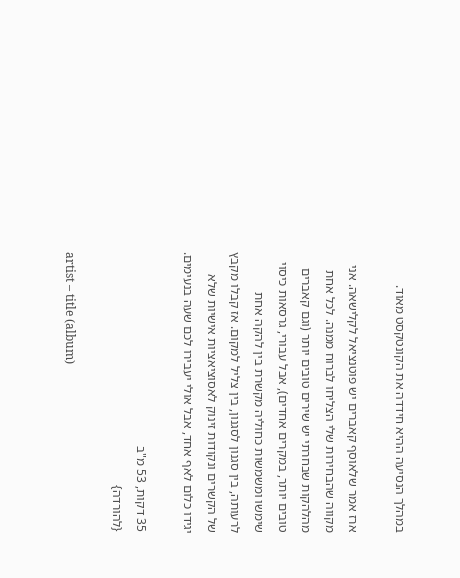במהלך הנסיעה ההיא חידדה את הקונטקסט מאוד.

ארז אמר שלאוסף קאברים יש פוטנציאל לקלישאה. אני מקווה שהבחירות שלי הצליחו לברוח ממנה. לכל אחת מהלהקות שבחרתי יש שירים טובים יותר (וגם קאברים טובים יותר, במקרים אחדים), אבל עבורי, גרסאות כיסוי שימשו ומשמשות כחוליה מקשרת בין להקה אחת לרעותה, בין סגנון לסגנון, בין צליל למקום. אז קבלו מקבץ של הקשרים ונקודות זינוק לאסוציאציות אישיות שלא יגידו כלום לאף אחד, אבל אולי יעבירו לכם שעה בנעימים.

35 דקות, 53 מ"ב
{להורדה}

artist – title (album)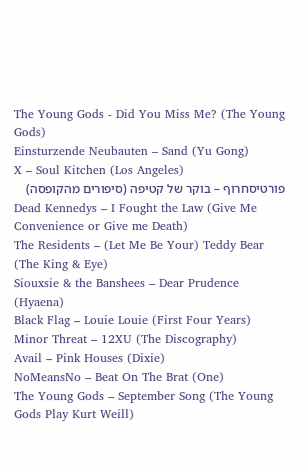The Young Gods - Did You Miss Me? (The Young Gods)
Einsturzende Neubauten – Sand (Yu Gong)
X – Soul Kitchen (Los Angeles)
פורטיסחרוף – בוקר של קטיפה (סיפורים מהקופסה)
Dead Kennedys – I Fought the Law (Give Me Convenience or Give me Death)
The Residents – (Let Me Be Your) Teddy Bear (The King & Eye)
Siouxsie & the Banshees – Dear Prudence (Hyaena)
Black Flag – Louie Louie (First Four Years)
Minor Threat – 12XU (The Discography)
Avail – Pink Houses (Dixie)
NoMeansNo – Beat On The Brat (One)
The Young Gods – September Song (The Young Gods Play Kurt Weill)